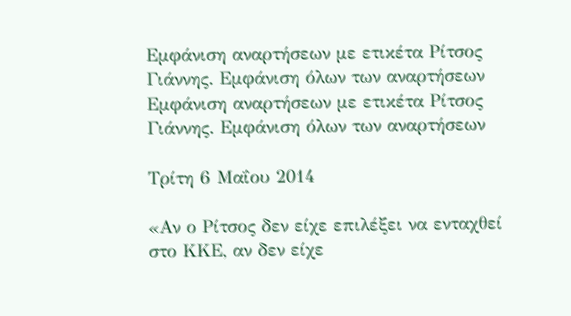Εμφάνιση αναρτήσεων με ετικέτα Ρίτσος Γιάννης. Εμφάνιση όλων των αναρτήσεων
Εμφάνιση αναρτήσεων με ετικέτα Ρίτσος Γιάννης. Εμφάνιση όλων των αναρτήσεων

Τρίτη 6 Μαΐου 2014

«Αν ο Ρίτσος δεν είχε επιλέξει να ενταχθεί στο ΚΚΕ, αν δεν είχε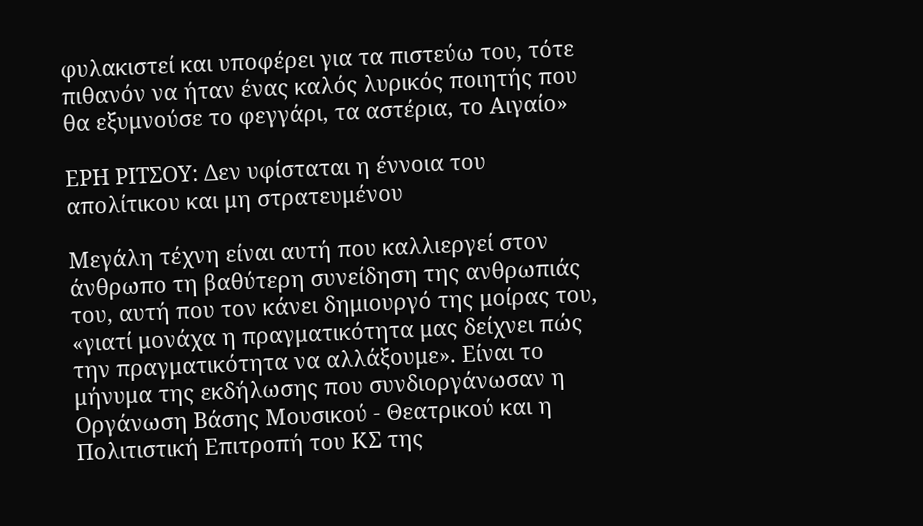φυλακιστεί και υποφέρει για τα πιστεύω του, τότε πιθανόν να ήταν ένας καλός λυρικός ποιητής που θα εξυμνούσε το φεγγάρι, τα αστέρια, το Αιγαίο»

ΕΡΗ ΡΙΤΣΟΥ: Δεν υφίσταται η έννοια του απολίτικου και μη στρατευμένου

Μεγάλη τέχνη είναι αυτή που καλλιεργεί στον άνθρωπο τη βαθύτερη συνείδηση της ανθρωπιάς του, αυτή που τον κάνει δημιουργό της μοίρας του, «γιατί μονάχα η πραγματικότητα μας δείχνει πώς την πραγματικότητα να αλλάξουμε». Είναι το μήνυμα της εκδήλωσης που συνδιοργάνωσαν η Οργάνωση Βάσης Μουσικού - Θεατρικού και η Πολιτιστική Επιτροπή του ΚΣ της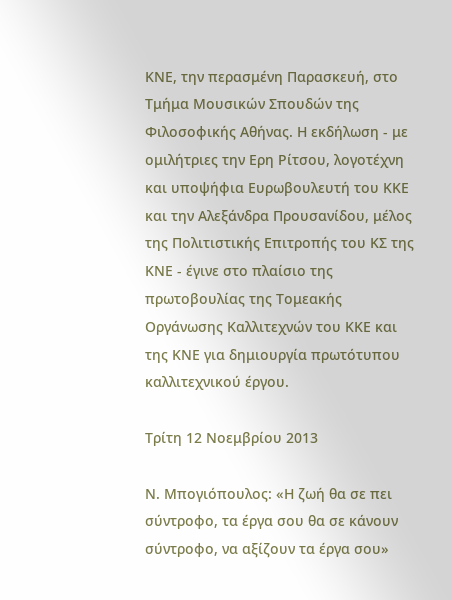ΚΝΕ, την περασμένη Παρασκευή, στο Τμήμα Μουσικών Σπουδών της Φιλοσοφικής Αθήνας. Η εκδήλωση - με ομιλήτριες την Ερη Ρίτσου, λογοτέχνη και υποψήφια Ευρωβουλευτή του ΚΚΕ και την Αλεξάνδρα Προυσανίδου, μέλος της Πολιτιστικής Επιτροπής του ΚΣ της ΚΝΕ - έγινε στο πλαίσιο της πρωτοβουλίας της Τομεακής Οργάνωσης Καλλιτεχνών του ΚΚΕ και της ΚΝΕ για δημιουργία πρωτότυπου καλλιτεχνικού έργου.

Τρίτη 12 Νοεμβρίου 2013

Ν. Μπογιόπουλος: «Η ζωή θα σε πει σύντροφο, τα έργα σου θα σε κάνουν σύντροφο, να αξίζουν τα έργα σου»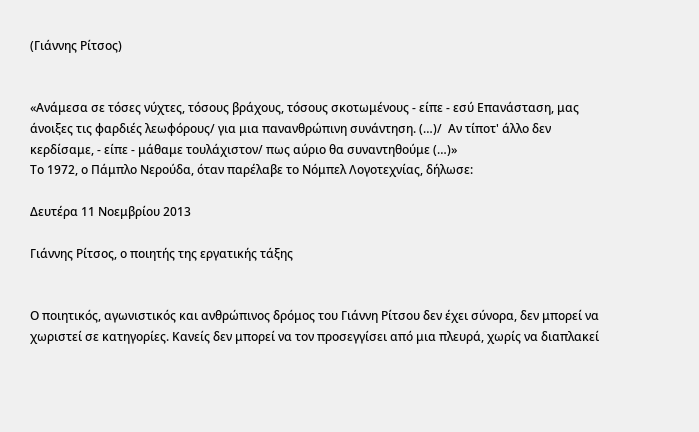(Γιάννης Ρίτσος)


«Ανάμεσα σε τόσες νύχτες, τόσους βράχους, τόσους σκοτωμένους - είπε - εσύ Επανάσταση, μας άνοιξες τις φαρδιές λεωφόρους/ για μια πανανθρώπινη συνάντηση. (…)/  Αν τίποτ' άλλο δεν κερδίσαμε, - είπε - μάθαμε τουλάχιστον/ πως αύριο θα συναντηθούμε (…)»
Το 1972, ο Πάμπλο Νερούδα, όταν παρέλαβε το Νόμπελ Λογοτεχνίας, δήλωσε:

Δευτέρα 11 Νοεμβρίου 2013

Γιάννης Ρίτσος, ο ποιητής της εργατικής τάξης


Ο ποιητικός, αγωνιστικός και ανθρώπινος δρόμος του Γιάννη Ρίτσου δεν έχει σύνορα, δεν μπορεί να χωριστεί σε κατηγορίες. Κανείς δεν μπορεί να τον προσεγγίσει από μια πλευρά, χωρίς να διαπλακεί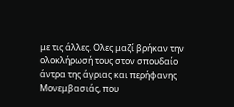με τις άλλες. Ολες μαζί βρήκαν την ολοκλήρωσή τους στον σπουδαίο άντρα της άγριας και περήφανης Μονεμβασιάς, που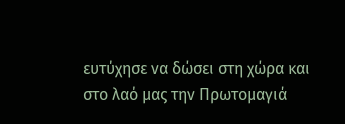ευτύχησε να δώσει στη χώρα και στο λαό μας την Πρωτομαγιά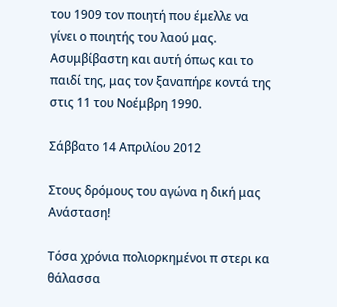του 1909 τον ποιητή που έμελλε να γίνει ο ποιητής του λαού μας. Ασυμβίβαστη και αυτή όπως και το παιδί της, μας τον ξαναπήρε κοντά της στις 11 του Νοέμβρη 1990.

Σάββατο 14 Απριλίου 2012

Στους δρόμους του αγώνα η δική μας Ανάσταση!

Τόσα χρόνια πολιορκημένοι π στερι κα θάλασσα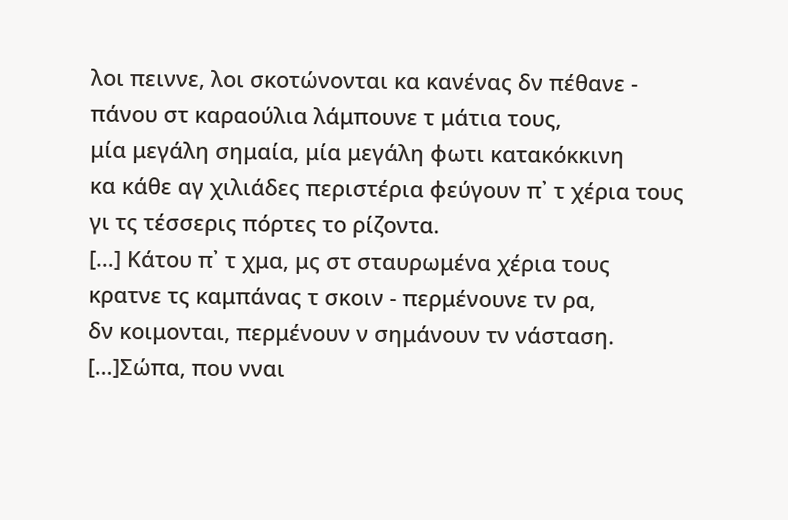λοι πειννε, λοι σκοτώνονται κα κανένας δν πέθανε -
πάνου στ καραούλια λάμπουνε τ μάτια τους,
μία μεγάλη σημαία, μία μεγάλη φωτι κατακόκκινη
κα κάθε αγ χιλιάδες περιστέρια φεύγουν π᾿ τ χέρια τους
γι τς τέσσερις πόρτες το ρίζοντα.
[…] Κάτου π᾿ τ χμα, μς στ σταυρωμένα χέρια τους
κρατνε τς καμπάνας τ σκοιν - περμένουνε τν ρα,
δν κοιμονται, περμένουν ν σημάνουν τν νάσταση.
[…]Σώπα, που νναι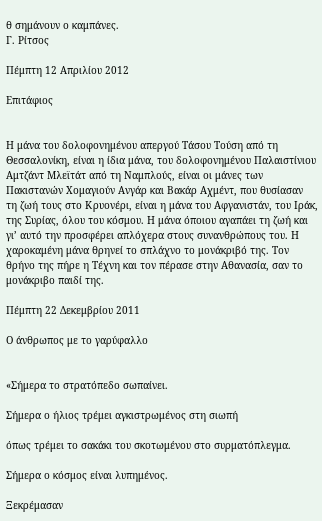θ σημάνουν ο καμπάνες.
Γ. Ρίτσος

Πέμπτη 12 Απριλίου 2012

Επιτάφιος


Η μάνα του δολοφονημένου απεργού Τάσου Τούση από τη Θεσσαλονίκη, είναι η ίδια μάνα, του δολοφονημένου Παλαιστίνιου Αμτζάντ Μλεϊτάτ από τη Ναμπλούς, είναι οι μάνες των Πακιστανών Χομαγιούν Ανγάρ και Βακάρ Αχμέντ, που θυσίασαν   τη ζωή τους στο Κρυονέρι, είναι η μάνα του Αφγανιστάν, του Ιράκ, της Συρίας, όλου του κόσμου. Η μάνα όποιου αγαπάει τη ζωή και γι’ αυτό την προσφέρει απλόχερα στους συνανθρώπους του. Η χαροκαμένη μάνα θρηνεί το σπλάχνο το μονάκριβό της. Τον θρήνο της πήρε η Τέχνη και τον πέρασε στην Αθανασία, σαν το μονάκριβο παιδί της.

Πέμπτη 22 Δεκεμβρίου 2011

Ο άνθρωπος με το γαρύφαλλο


«Σήμερα το στρατόπεδο σωπαίνει.

Σήμερα ο ήλιος τρέμει αγκιστρωμένος στη σιωπή

όπως τρέμει το σακάκι του σκοτωμένου στο συρματόπλεγμα.

Σήμερα ο κόσμος είναι λυπημένος.

Ξεκρέμασαν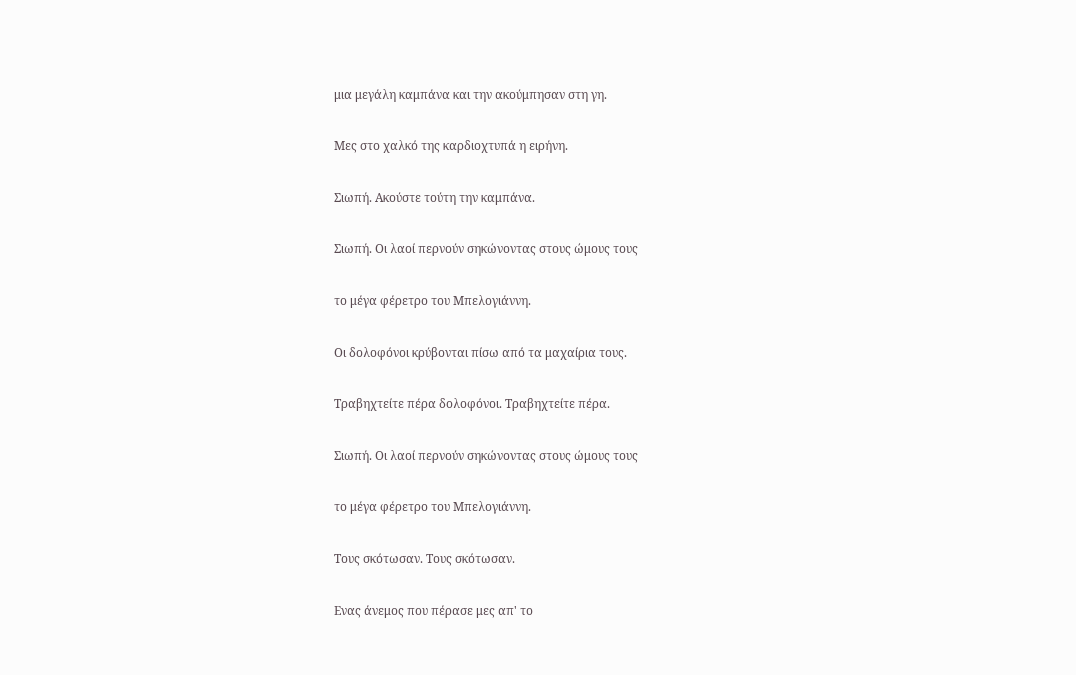μια μεγάλη καμπάνα και την ακούμπησαν στη γη.

Μες στο χαλκό της καρδιοχτυπά η ειρήνη.

Σιωπή. Ακούστε τούτη την καμπάνα.

Σιωπή. Οι λαοί περνούν σηκώνοντας στους ώμους τους

το μέγα φέρετρο του Μπελογιάννη.

Οι δολοφόνοι κρύβονται πίσω από τα μαχαίρια τους.

Τραβηχτείτε πέρα δολοφόνοι. Τραβηχτείτε πέρα.

Σιωπή. Οι λαοί περνούν σηκώνοντας στους ώμους τους

το μέγα φέρετρο του Μπελογιάννη.

Τους σκότωσαν. Τους σκότωσαν.

Ενας άνεμος που πέρασε μες απ' το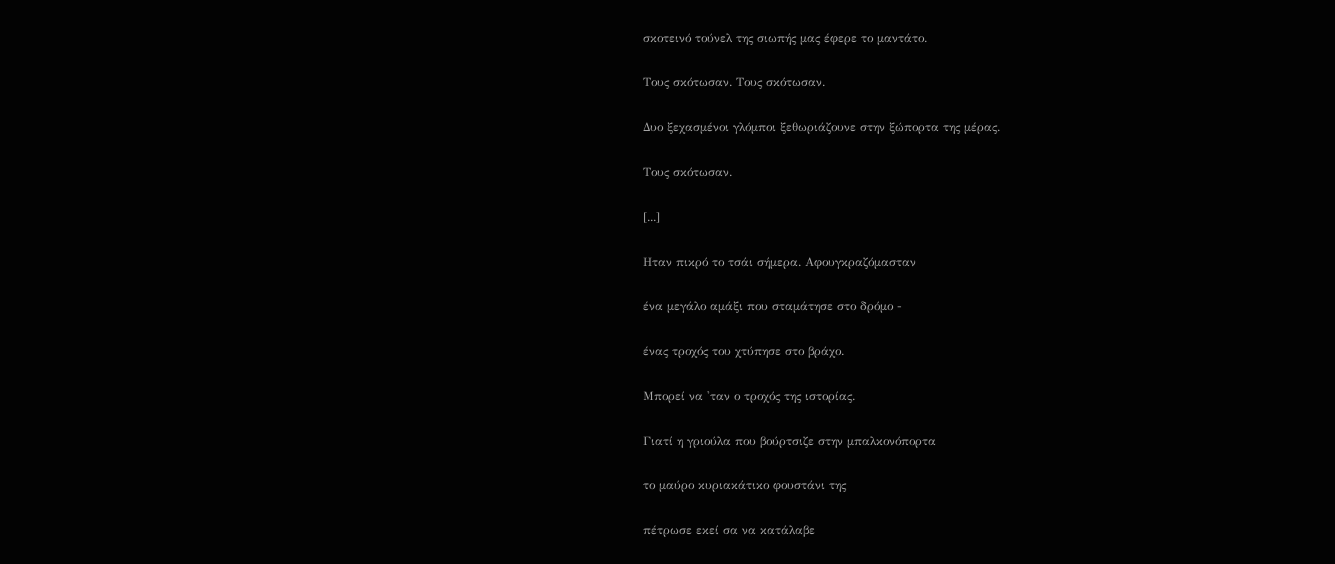σκοτεινό τούνελ της σιωπής μας έφερε το μαντάτο.

Τους σκότωσαν. Τους σκότωσαν.

Δυο ξεχασμένοι γλόμποι ξεθωριάζουνε στην ξώπορτα της μέρας.

Τους σκότωσαν.

[...]

Ηταν πικρό το τσάι σήμερα. Αφουγκραζόμασταν

ένα μεγάλο αμάξι που σταμάτησε στο δρόμο -

ένας τροχός του χτύπησε στο βράχο.

Μπορεί να 'ταν ο τροχός της ιστορίας.

Γιατί η γριούλα που βούρτσιζε στην μπαλκονόπορτα

το μαύρο κυριακάτικο φουστάνι της

πέτρωσε εκεί σα να κατάλαβε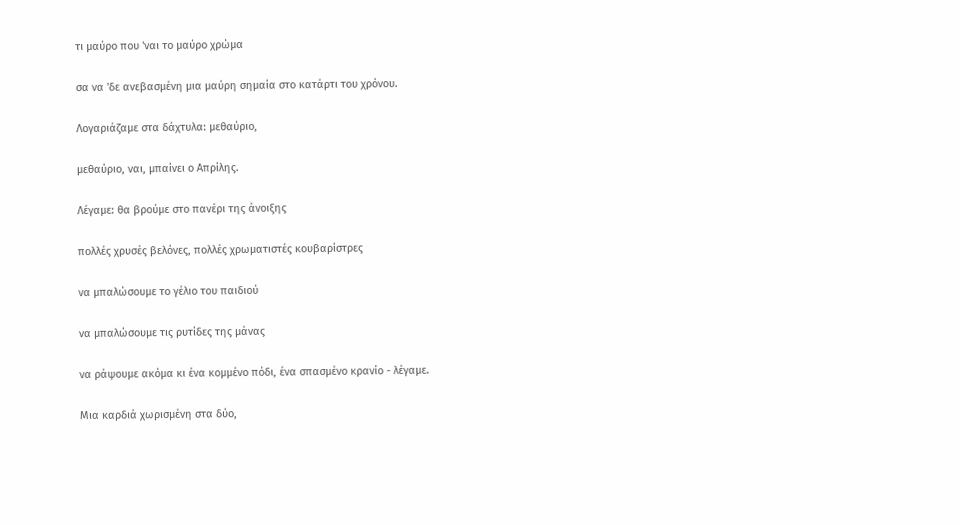τι μαύρο που 'ναι το μαύρο χρώμα

σα να 'δε ανεβασμένη μια μαύρη σημαία στο κατάρτι του χρόνου.

Λογαριάζαμε στα δάχτυλα: μεθαύριο,

μεθαύριο, ναι, μπαίνει ο Απρίλης.

Λέγαμε: θα βρούμε στο πανέρι της άνοιξης

πολλές χρυσές βελόνες, πολλές χρωματιστές κουβαρίστρες

να μπαλώσουμε το γέλιο του παιδιού

να μπαλώσουμε τις ρυτίδες της μάνας

να ράψουμε ακόμα κι ένα κομμένο πόδι, ένα σπασμένο κρανίο - λέγαμε.

Μια καρδιά χωρισμένη στα δύο,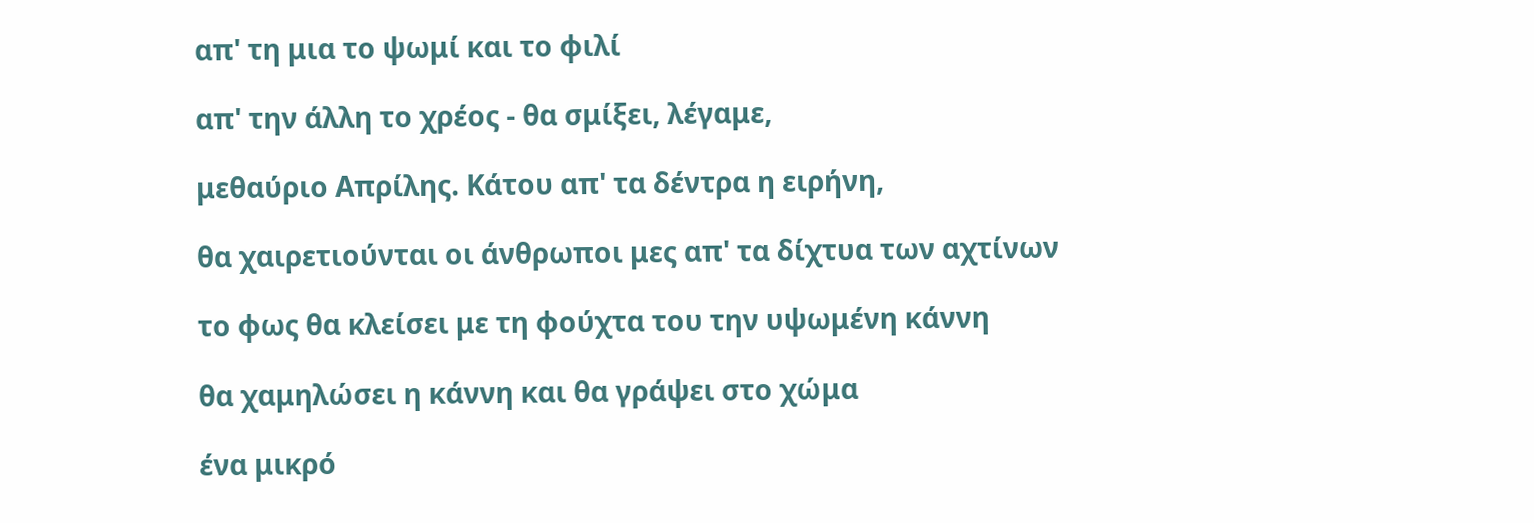απ' τη μια το ψωμί και το φιλί

απ' την άλλη το χρέος - θα σμίξει, λέγαμε,

μεθαύριο Απρίλης. Κάτου απ' τα δέντρα η ειρήνη,

θα χαιρετιούνται οι άνθρωποι μες απ' τα δίχτυα των αχτίνων

το φως θα κλείσει με τη φούχτα του την υψωμένη κάννη

θα χαμηλώσει η κάννη και θα γράψει στο χώμα

ένα μικρό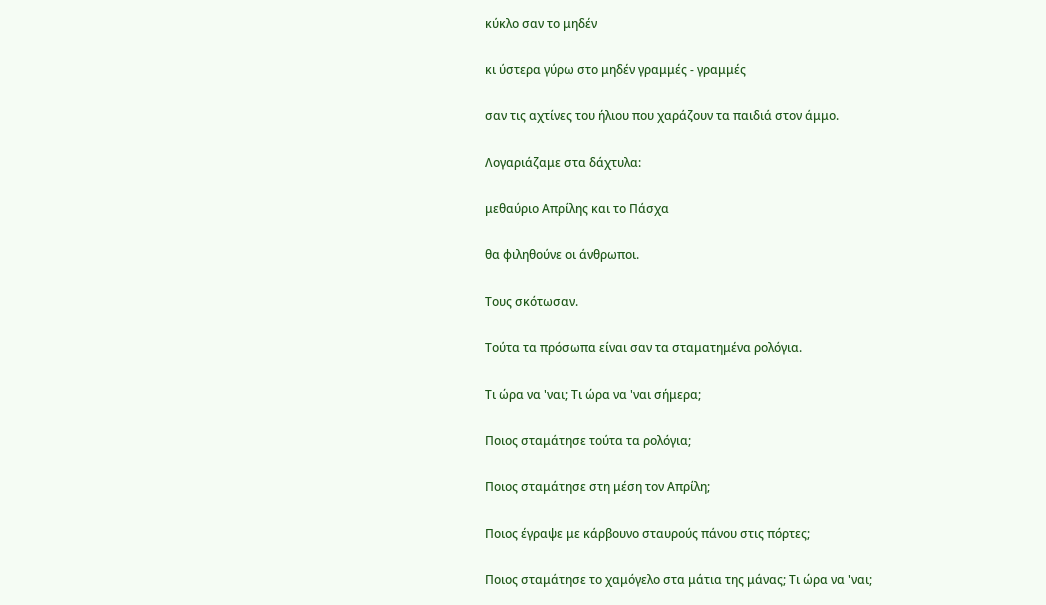κύκλο σαν το μηδέν

κι ύστερα γύρω στο μηδέν γραμμές - γραμμές

σαν τις αχτίνες του ήλιου που χαράζουν τα παιδιά στον άμμο.

Λογαριάζαμε στα δάχτυλα:

μεθαύριο Απρίλης και το Πάσχα

θα φιληθούνε οι άνθρωποι.

Τους σκότωσαν.

Τούτα τα πρόσωπα είναι σαν τα σταματημένα ρολόγια.

Τι ώρα να 'ναι; Τι ώρα να 'ναι σήμερα;

Ποιος σταμάτησε τούτα τα ρολόγια;

Ποιος σταμάτησε στη μέση τον Απρίλη;

Ποιος έγραψε με κάρβουνο σταυρούς πάνου στις πόρτες;

Ποιος σταμάτησε το χαμόγελο στα μάτια της μάνας; Τι ώρα να 'ναι;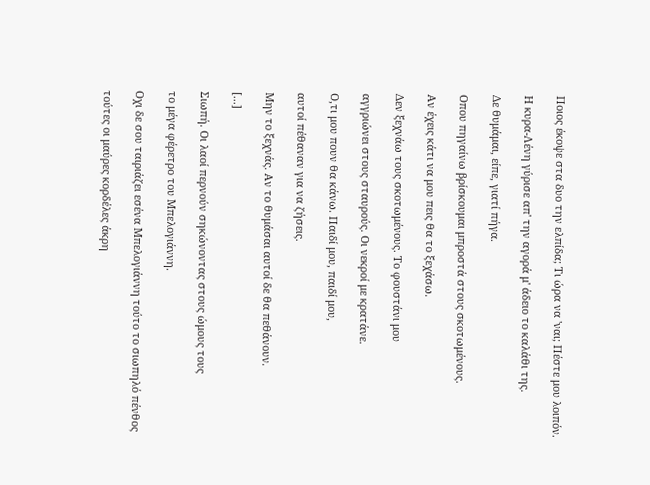Ποιος έκοψε στα δυο την ελπίδα; Τι ώρα να 'ναι; Πέστε μου λοιπόν.

Η κυρα-Λένη γύρισε απ' την αγορά μ' άδειο το καλάθι της.

Δε θυμάμαι, είπε, γιατί πήγα.

Οπου πηγαίνω βρίσκουμαι μπροστά στους σκοτωμένους.

Αν έχεις κάτι να μου πεις θα το ξεχάσω.

Δεν ξεχνάω τους σκοτωμένους. Το φουστάνι μου

αγγριώνει στους σταυρούς. Οι νεκροί με κρατάνε.

Ο,τι μου πουν θα κάνω. Παιδί μου, παιδί μου,

αυτοί πέθαναν για να ζήσεις.

Μην το ξεχνάς. Αν το θυμάσαι αυτοί δε θα πεθάνουν.

[...]

Σιωπή. Οι λαοί περνούν σηκώνοντας στους ώμους τους

το μέγα φέρετρο του Μπελογιάννη.

Οχι δε σου ταιριάζει εσένα Μπελογιάννη τούτο το σιωπηλό πένθος

τούτες οι μαύρες κορδέλες άκρη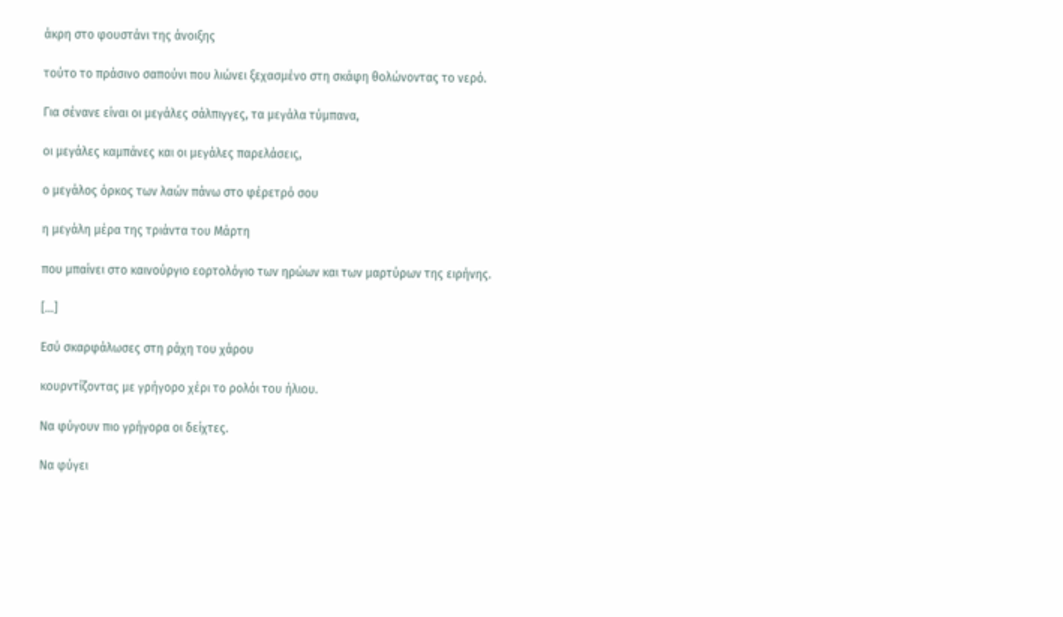άκρη στο φουστάνι της άνοιξης

τούτο το πράσινο σαπούνι που λιώνει ξεχασμένο στη σκάφη θολώνοντας το νερό.

Για σένανε είναι οι μεγάλες σάλπιγγες, τα μεγάλα τύμπανα,

οι μεγάλες καμπάνες και οι μεγάλες παρελάσεις,

ο μεγάλος όρκος των λαών πάνω στο φέρετρό σου

η μεγάλη μέρα της τριάντα του Μάρτη

που μπαίνει στο καινούργιο εορτολόγιο των ηρώων και των μαρτύρων της ειρήνης.

[...]

Εσύ σκαρφάλωσες στη ράχη του χάρου

κουρντίζοντας με γρήγορο χέρι το ρολόι του ήλιου.

Να φύγουν πιο γρήγορα οι δείχτες.

Να φύγει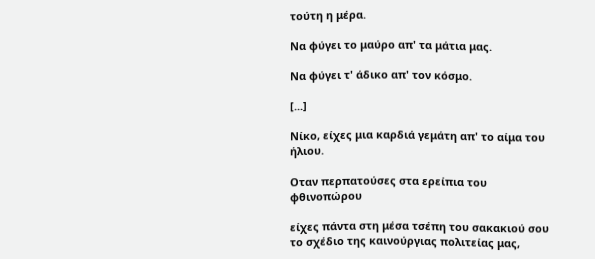τούτη η μέρα.

Να φύγει το μαύρο απ' τα μάτια μας.

Να φύγει τ' άδικο απ' τον κόσμο.

[...]

Νίκο, είχες μια καρδιά γεμάτη απ' το αίμα του ήλιου.

Οταν περπατούσες στα ερείπια του φθινοπώρου

είχες πάντα στη μέσα τσέπη του σακακιού σου το σχέδιο της καινούργιας πολιτείας μας,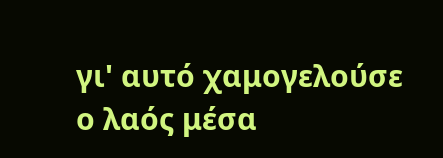γι' αυτό χαμογελούσε ο λαός μέσα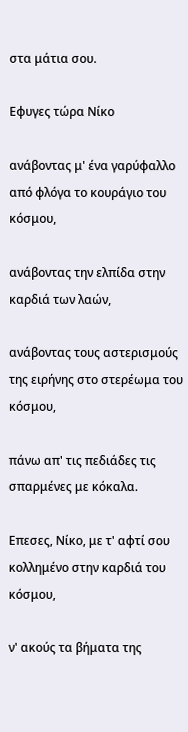στα μάτια σου.

Εφυγες τώρα Νίκο

ανάβοντας μ' ένα γαρύφαλλο από φλόγα το κουράγιο του κόσμου,

ανάβοντας την ελπίδα στην καρδιά των λαών,

ανάβοντας τους αστερισμούς της ειρήνης στο στερέωμα του κόσμου,

πάνω απ' τις πεδιάδες τις σπαρμένες με κόκαλα.

Επεσες, Νίκο, με τ' αφτί σου κολλημένο στην καρδιά του κόσμου,

ν' ακούς τα βήματα της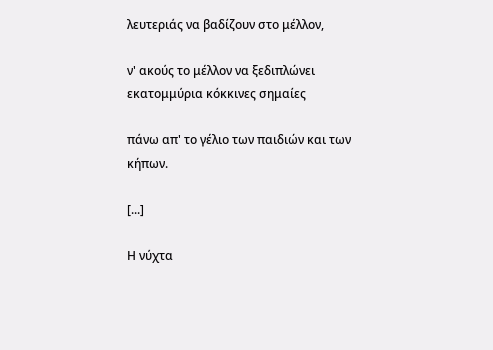λευτεριάς να βαδίζουν στο μέλλον,

ν' ακούς το μέλλον να ξεδιπλώνει εκατομμύρια κόκκινες σημαίες

πάνω απ' το γέλιο των παιδιών και των κήπων.

[...]

Η νύχτα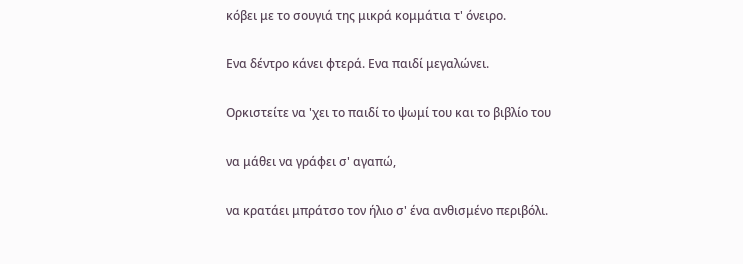κόβει με το σουγιά της μικρά κομμάτια τ' όνειρο.

Ενα δέντρο κάνει φτερά. Ενα παιδί μεγαλώνει.

Ορκιστείτε να 'χει το παιδί το ψωμί του και το βιβλίο του

να μάθει να γράφει σ' αγαπώ,

να κρατάει μπράτσο τον ήλιο σ' ένα ανθισμένο περιβόλι.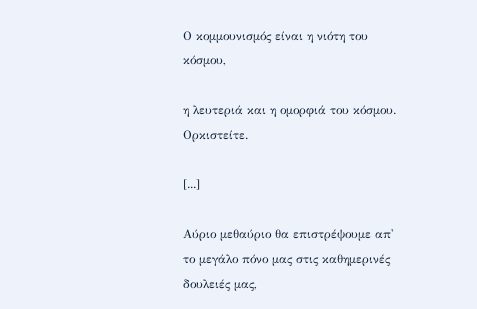Ο κομμουνισμός είναι η νιότη του κόσμου,

η λευτεριά και η ομορφιά του κόσμου. Ορκιστείτε.

[...]

Αύριο μεθαύριο θα επιστρέψουμε απ' το μεγάλο πόνο μας στις καθημερινές δουλειές μας,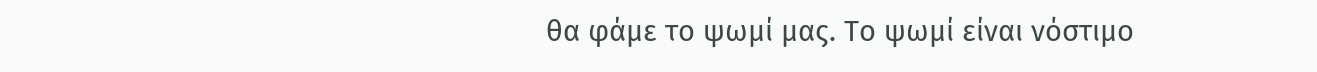θα φάμε το ψωμί μας. Το ψωμί είναι νόστιμο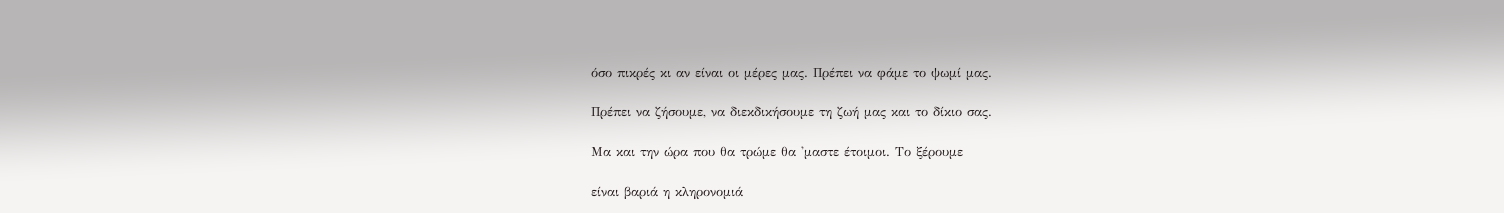όσο πικρές κι αν είναι οι μέρες μας. Πρέπει να φάμε το ψωμί μας.

Πρέπει να ζήσουμε, να διεκδικήσουμε τη ζωή μας και το δίκιο σας.

Μα και την ώρα που θα τρώμε θα 'μαστε έτοιμοι. Το ξέρουμε

είναι βαριά η κληρονομιά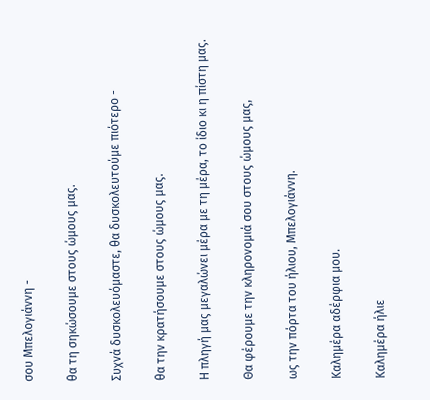σου Μπελογιάννη -

θα τη σηκώσουμε στους ώμους μας.

Συχνά δυσκολευόμαστε, θα δυσκολευτούμε πιότερο -

θα την κρατήσουμε στους ώμους μας.

Η πληγή μας μεγαλώνει μέρα με τη μέρα, το ίδιο κι η πίστη μας.

Θα φέρουμε την κληρονομιά σου στους ώμους μας,

ως την πόρτα του ήλιου, Μπελογιάννη.

Καλημέρα αδέρφια μου.

Καλημέρα ήλιε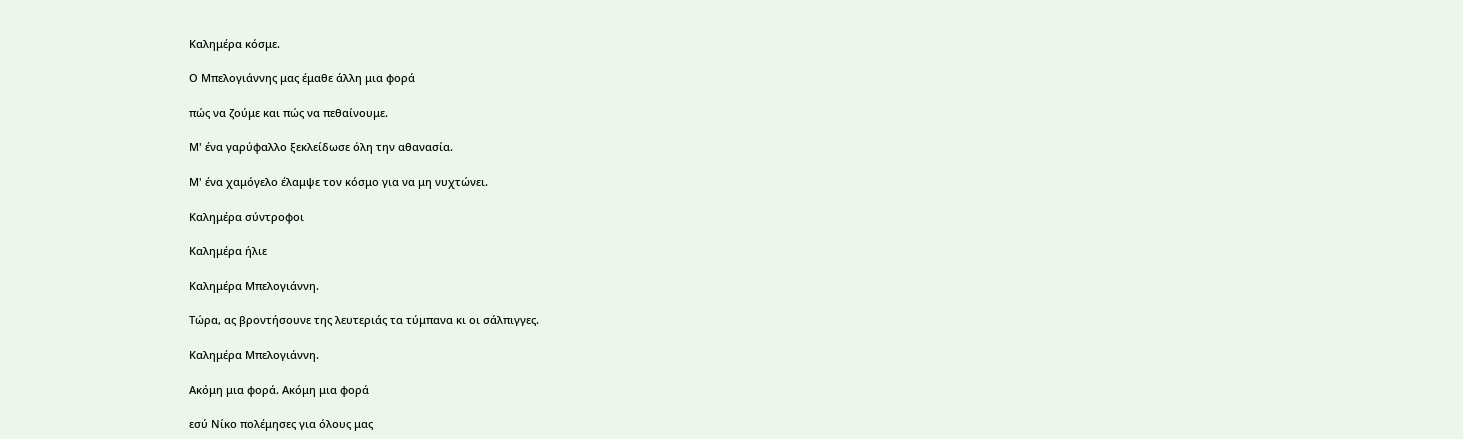Καλημέρα κόσμε.

Ο Μπελογιάννης μας έμαθε άλλη μια φορά

πώς να ζούμε και πώς να πεθαίνουμε.

Μ' ένα γαρύφαλλο ξεκλείδωσε όλη την αθανασία.

Μ' ένα χαμόγελο έλαμψε τον κόσμο για να μη νυχτώνει.

Καλημέρα σύντροφοι

Καλημέρα ήλιε

Καλημέρα Μπελογιάννη.

Τώρα, ας βροντήσουνε της λευτεριάς τα τύμπανα κι οι σάλπιγγες.

Καλημέρα Μπελογιάννη.

Ακόμη μια φορά. Ακόμη μια φορά

εσύ Νίκο πολέμησες για όλους μας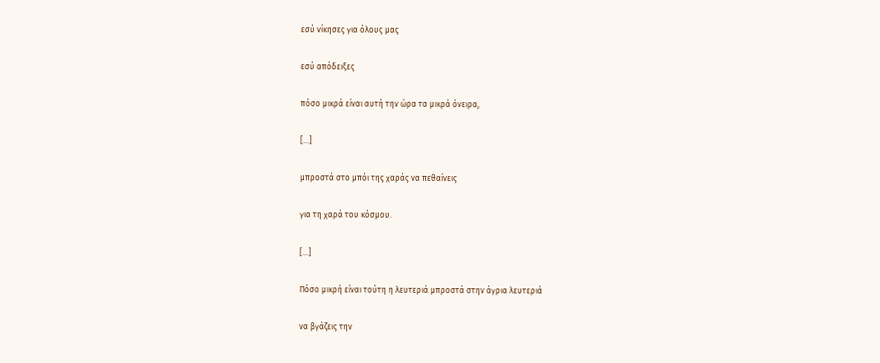εσύ νίκησες για όλους μας

εσύ απόδειξες

πόσο μικρά είναι αυτή την ώρα τα μικρά όνειρα,

[...]

μπροστά στο μπόι της χαράς να πεθαίνεις

για τη χαρά του κόσμου.

[...]

Πόσο μικρή είναι τούτη η λευτεριά μπροστά στην άγρια λευτεριά

να βγάζεις την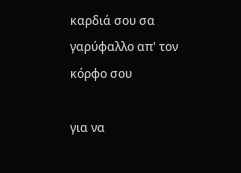καρδιά σου σα γαρύφαλλο απ' τον κόρφο σου

για να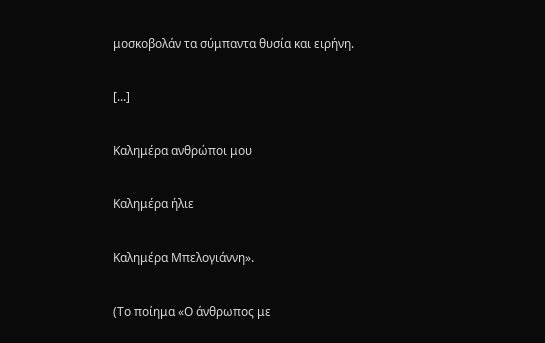μοσκοβολάν τα σύμπαντα θυσία και ειρήνη.

[...]

Καλημέρα ανθρώποι μου

Καλημέρα ήλιε

Καλημέρα Μπελογιάννη».

(Tο ποίημα «Ο άνθρωπος με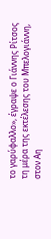το γαρύφαλλο», έγραψε ο Γιάννης Ρίτσος τη μέρα της εκτέλεσης του Μπελογιάννη, στον Αη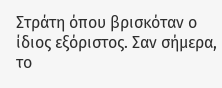Στράτη όπου βρισκόταν ο ίδιος εξόριστος. Σαν σήμερα, το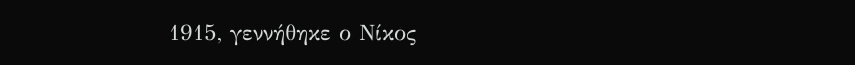1915, γεννήθηκε ο Νίκος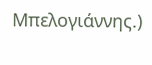Μπελογιάννης.)